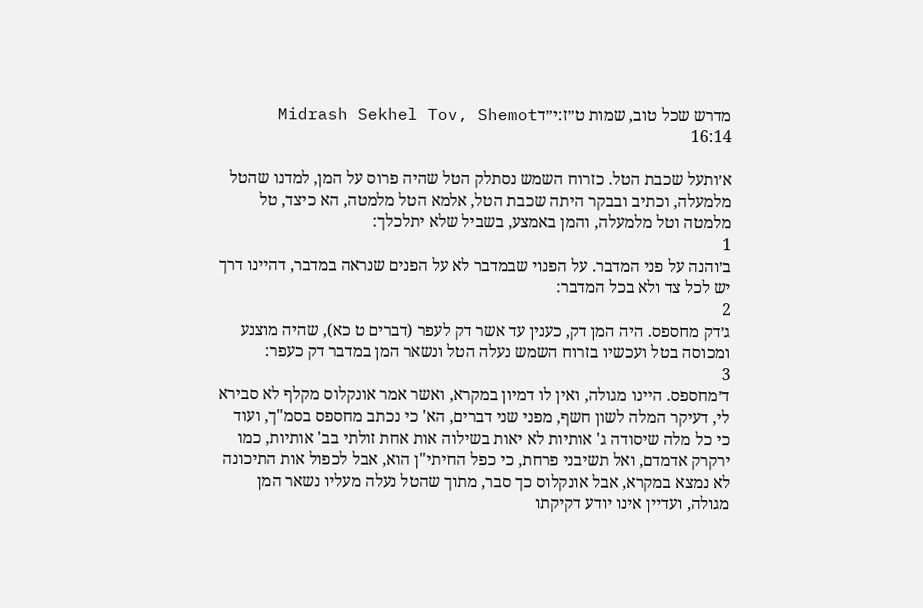מדרש שכל טוב, שמות ט״ז:י״דMidrash Sekhel Tov, Shemot 16:14

א׳ותעל שכבת הטל. כזרוח השמש נסתלק הטל שהיה פרוס על המן, למדנו שהטל מלמעלה, וכתיב ובבקר היתה שכבת הטל, אלמא הטל מלמטה, הא כיצד, טל מלמטה וטל מלמעלה, והמן באמצע, בשביל שלא יתלכלך:
1
ב׳והנה על פני המדבר. על הפנוי שבמדבר לא על הפנים שנראה במדבר, דהיינו דרך יש לכל צד ולא בכל המדבר:
2
ג׳דק מחספס. היה המן דק, כענין עד אשר דק לעפר (דברים ט כא), שהיה מוצנע ומכוסה בטל ועכשיו בזרוח השמש נעלה הטל ונשאר המן במדבר דק כעפר:
3
ד׳מחספס. היינו מגולה, ואין לו דמיון במקרא, ואשר אמר אונקלוס מקלף לא סבירא לי, דעיקר המלה לשון חשף, מפני שני דברים, הא' כי נכתב מחספס בסמ"ך, ועוד כי כל מלה שיסודה ג' אותיות לא יאות בשילוה אות אחת זולתי בב' אותיות, כמו ירקרק אדמדם, ואל תשיבני פרחת, כי כפל החיתי"ן הוא, אבל לכפול אות התיכונה לא נמצא במקרא, אבל אונקלוס כך סבר, מתוך שהטל נעלה מעליו נשאר המן מגולה, ועדיין אינו יודע דקיקתו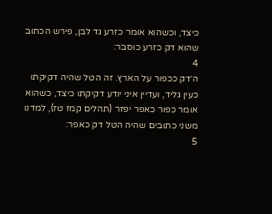כיצד, וכשהוא אומר כזרע גד לבן, פירש הכתוב שהוא דק כזרע כוסבר:
4
ה׳דק ככפור על הארץ. זה הטל שהיה דקיקתו כעין גליד, ועדיין איני יודע דקיקתו כיצד, כשהוא אומר כפור כאפר יפזר (תהלים קמז טז), למדנו משני כתובים שהיה הטל דק כאפר:
5